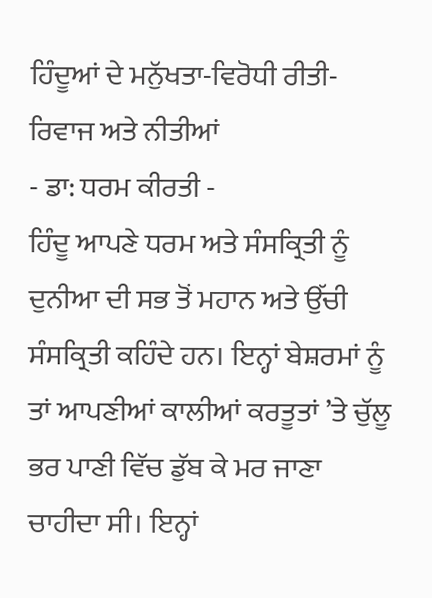ਹਿੰਦੂਆਂ ਦੇ ਮਨੁੱਖਤਾ-ਵਿਰੋਧੀ ਰੀਤੀ-ਰਿਵਾਜ ਅਤੇ ਨੀਤੀਆਂ
- ਡਾ: ਧਰਮ ਕੀਰਤੀ -
ਹਿੰਦੂ ਆਪਣੇ ਧਰਮ ਅਤੇ ਸੰਸਕ੍ਰਿਤੀ ਨੂੰ ਦੁਨੀਆ ਦੀ ਸਭ ਤੋਂ ਮਹਾਨ ਅਤੇ ਉੱਚੀ ਸੰਸਕ੍ਰਿਤੀ ਕਹਿੰਦੇ ਹਨ। ਇਨ੍ਹਾਂ ਬੇਸ਼ਰਮਾਂ ਨੂੰ ਤਾਂ ਆਪਣੀਆਂ ਕਾਲੀਆਂ ਕਰਤੂਤਾਂ ’ਤੇ ਚੁੱਲੂ ਭਰ ਪਾਣੀ ਵਿੱਚ ਡੁੱਬ ਕੇ ਮਰ ਜਾਣਾ ਚਾਹੀਦਾ ਸੀ। ਇਨ੍ਹਾਂ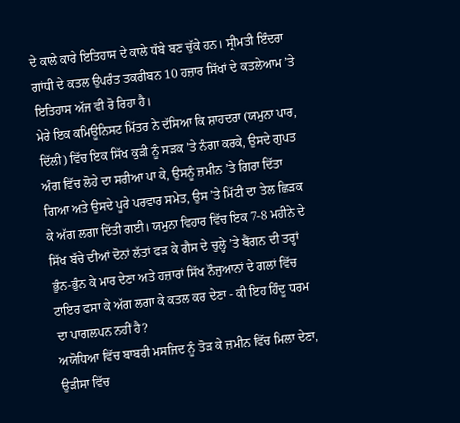ਦੇ ਕਾਲੇ ਕਾਰੇ ਇਤਿਹਾਸ ਦੇ ਕਾਲੇ ਧੱਬੇ ਬਣ ਚੁੱਕੇ ਹਨ। ਸ੍ਰੀਮਤੀ ਇੰਦਰਾ ਗਾਂਧੀ ਦੇ ਕਤਲ ਉਪਰੰਤ ਤਕਰੀਬਨ 10 ਹਜ਼ਾਰ ਸਿੱਖਾਂ ਦੇ ਕਤਲੇਆਮ ’ਤੇ ਇਤਿਹਾਸ ਅੱਜ ਵੀ ਰੋ ਰਿਹਾ ਹੈ।
ਮੇਰੇ ਇਕ ਕਮਿਊਨਿਸਟ ਮਿੱਤਰ ਨੇ ਦੱਸਿਆ ਕਿ ਸ਼ਾਹਦਰਾ (ਯਮੁਨਾ ਪਾਰ, ਦਿੱਲੀ) ਵਿੱਚ ਇਕ ਸਿੱਖ ਕੁੜੀ ਨੂੰ ਸੜਕ ’ਤੇ ਨੰਗਾ ਕਰਕੇ, ਉਸਦੇ ਗੁਪਤ ਅੰਗ ਵਿੱਚ ਲੋਹੇ ਦਾ ਸਰੀਆ ਪਾ ਕੇ, ਉਸਨੂੰ ਜ਼ਮੀਨ ’ਤੇ ਗਿਰਾ ਦਿੱਤਾ ਗਿਆ ਅਤੇ ਉਸਦੇ ਪੂਰੇ ਪਰਵਾਰ ਸਮੇਤ, ਉਸ ’ਤੇ ਮਿੱਟੀ ਦਾ ਤੇਲ ਛਿੜਕ ਕੇ ਅੱਗ ਲਗਾ ਦਿੱਤੀ ਗਈ। ਯਮੁਨਾ ਵਿਹਾਰ ਵਿੱਚ ਇਕ 7-8 ਮਹੀਨੇ ਦੇ ਸਿੱਖ ਬੱਚੇ ਦੀਆਂ ਦੋਨਾਂ ਲੱਤਾਂ ਫੜ ਕੇ ਗੈਸ ਦੇ ਚੁਲ੍ਹੇ ’ਤੇ ਬੈਂਗਨ ਦੀ ਤਰ੍ਹਾਂ ਭੁੰਨ-ਭੁੰਨ ਕੇ ਮਾਰ ਦੇਣਾ ਅਤੇ ਹਜ਼ਾਰਾਂ ਸਿੱਖ ਨੌਜੁਆਨਾਂ ਦੇ ਗਲਾਂ ਵਿੱਚ ਟਾਇਰ ਫਸਾ ਕੇ ਅੱਗ ਲਗਾ ਕੇ ਕਤਲ ਕਰ ਦੇਣਾ - ਕੀ ਇਹ ਹਿੰਦੂ ਧਰਮ ਦਾ ਪਾਗਲਪਨ ਨਹੀਂ ਹੈ?
ਅਯੋਧਿਆ ਵਿੱਚ ਬਾਬਰੀ ਮਸਜਿਦ ਨੂੰ ਤੋੜ ਕੇ ਜ਼ਮੀਨ ਵਿੱਚ ਮਿਲਾ ਦੇਣਾ, ਉੜੀਸਾ ਵਿੱਚ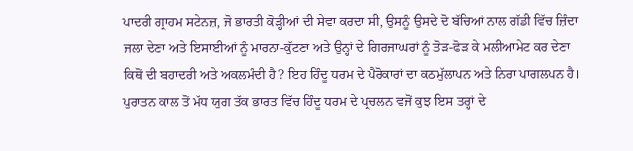ਪਾਦਰੀ ਗ੍ਰਾਹਮ ਸਟੇਨਜ਼, ਜੋ ਭਾਰਤੀ ਕੋੜ੍ਹੀਆਂ ਦੀ ਸੇਵਾ ਕਰਦਾ ਸੀ, ਉਸਨੂੰ ਉਸਦੇ ਦੋ ਬੱਚਿਆਂ ਨਾਲ ਗੱਡੀ ਵਿੱਚ ਜ਼ਿੰਦਾ ਜਲਾ ਦੇਣਾ ਅਤੇ ਇਸਾਈਆਂ ਨੂੰ ਮਾਰਨਾ-ਕੁੱਟਣਾ ਅਤੇ ਉਨ੍ਹਾਂ ਦੇ ਗਿਰਜਾਘਰਾਂ ਨੂੰ ਤੋੜ-ਫੋੜ ਕੇ ਮਲੀਆਮੇਟ ਕਰ ਦੇਣਾ ਕਿਥੋਂ ਦੀ ਬਹਾਦਰੀ ਅਤੇ ਅਕਲਮੰਦੀ ਹੈ? ਇਹ ਹਿੰਦੂ ਧਰਮ ਦੇ ਪੈਰੋਕਾਰਾਂ ਦਾ ਕਠਮੁੱਲਾਪਨ ਅਤੇ ਨਿਰਾ ਪਾਗਲਪਨ ਹੈ।
ਪੁਰਾਤਨ ਕਾਲ ਤੋਂ ਮੱਧ ਯੁਗ ਤੱਕ ਭਾਰਤ ਵਿੱਚ ਹਿੰਦੂ ਧਰਮ ਦੇ ਪ੍ਰਚਲਨ ਵਜੋਂ ਕੁਝ ਇਸ ਤਰ੍ਹਾਂ ਦੇ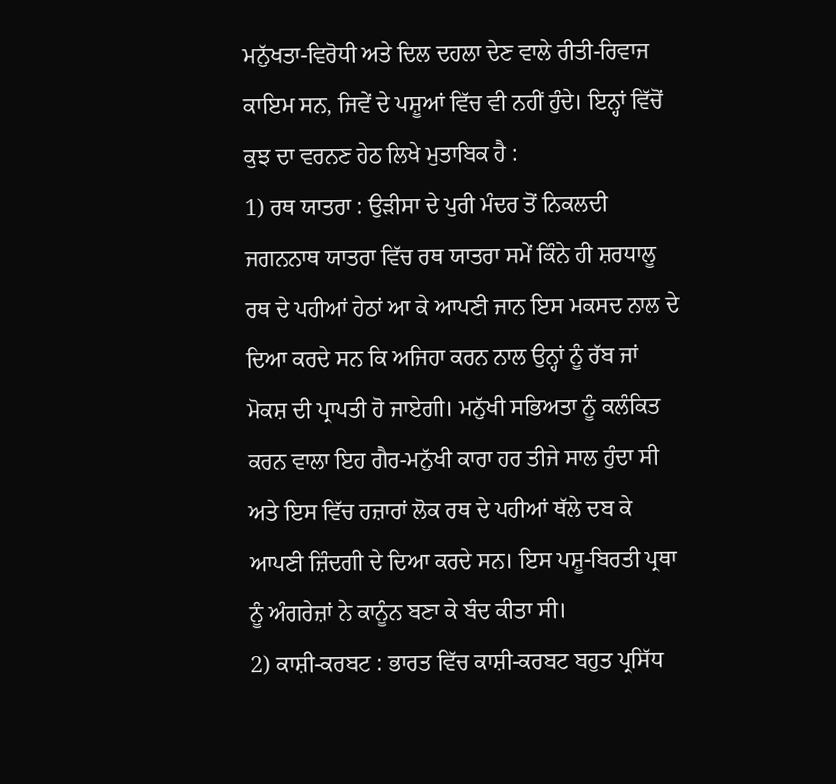ਮਨੁੱਖਤਾ-ਵਿਰੋਧੀ ਅਤੇ ਦਿਲ ਦਹਲਾ ਦੇਣ ਵਾਲੇ ਰੀਤੀ-ਰਿਵਾਜ ਕਾਇਮ ਸਨ, ਜਿਵੇਂ ਦੇ ਪਸ਼ੂਆਂ ਵਿੱਚ ਵੀ ਨਹੀਂ ਹੁੰਦੇ। ਇਨ੍ਹਾਂ ਵਿੱਚੋਂ ਕੁਝ ਦਾ ਵਰਨਣ ਹੇਠ ਲਿਖੇ ਮੁਤਾਬਿਕ ਹੈ :
1) ਰਥ ਯਾਤਰਾ : ਉੜੀਸਾ ਦੇ ਪੁਰੀ ਮੰਦਰ ਤੋਂ ਨਿਕਲਦੀ ਜਗਨਨਾਥ ਯਾਤਰਾ ਵਿੱਚ ਰਥ ਯਾਤਰਾ ਸਮੇਂ ਕਿੰਨੇ ਹੀ ਸ਼ਰਧਾਲੂ ਰਥ ਦੇ ਪਹੀਆਂ ਹੇਠਾਂ ਆ ਕੇ ਆਪਣੀ ਜਾਨ ਇਸ ਮਕਸਦ ਨਾਲ ਦੇ ਦਿਆ ਕਰਦੇ ਸਨ ਕਿ ਅਜਿਹਾ ਕਰਨ ਨਾਲ ਉਨ੍ਹਾਂ ਨੂੰ ਰੱਬ ਜਾਂ ਮੋਕਸ਼ ਦੀ ਪ੍ਰਾਪਤੀ ਹੋ ਜਾਏਗੀ। ਮਨੁੱਖੀ ਸਭਿਅਤਾ ਨੂੰ ਕਲੰਕਿਤ ਕਰਨ ਵਾਲਾ ਇਹ ਗੈਰ-ਮਨੁੱਖੀ ਕਾਰਾ ਹਰ ਤੀਜੇ ਸਾਲ ਹੁੰਦਾ ਸੀ ਅਤੇ ਇਸ ਵਿੱਚ ਹਜ਼ਾਰਾਂ ਲੋਕ ਰਥ ਦੇ ਪਹੀਆਂ ਥੱਲੇ ਦਬ ਕੇ ਆਪਣੀ ਜ਼ਿੰਦਗੀ ਦੇ ਦਿਆ ਕਰਦੇ ਸਨ। ਇਸ ਪਸ਼ੂ-ਬਿਰਤੀ ਪ੍ਰਥਾ ਨੂੰ ਅੰਗਰੇਜ਼ਾਂ ਨੇ ਕਾਨੂੰਨ ਬਣਾ ਕੇ ਬੰਦ ਕੀਤਾ ਸੀ।
2) ਕਾਸ਼ੀ-ਕਰਬਟ : ਭਾਰਤ ਵਿੱਚ ਕਾਸ਼ੀ-ਕਰਬਟ ਬਹੁਤ ਪ੍ਰਸਿੱਧ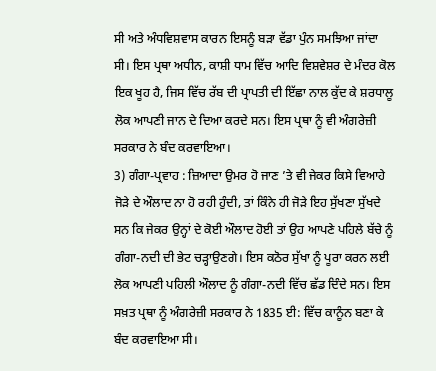ਸੀ ਅਤੇ ਅੰਧਵਿਸ਼ਵਾਸ ਕਾਰਨ ਇਸਨੂੰ ਬੜਾ ਵੱਡਾ ਪੁੰਨ ਸਮਝਿਆ ਜਾਂਦਾ ਸੀ। ਇਸ ਪ੍ਰਥਾ ਅਧੀਨ, ਕਾਸ਼ੀ ਧਾਮ ਵਿੱਚ ਆਦਿ ਵਿਸ਼ਵੇਸ਼ਰ ਦੇ ਮੰਦਰ ਕੋਲ ਇਕ ਖੂਹ ਹੈ, ਜਿਸ ਵਿੱਚ ਰੱਬ ਦੀ ਪ੍ਰਾਪਤੀ ਦੀ ਇੱਛਾ ਨਾਲ ਕੁੱਦ ਕੇ ਸ਼ਰਧਾਲੂ ਲੋਕ ਆਪਣੀ ਜਾਨ ਦੇ ਦਿਆ ਕਰਦੇ ਸਨ। ਇਸ ਪ੍ਰਥਾ ਨੂੰ ਵੀ ਅੰਗਰੇਜ਼ੀ ਸਰਕਾਰ ਨੇ ਬੰਦ ਕਰਵਾਇਆ।
3) ਗੰਗਾ-ਪ੍ਰਵਾਹ : ਜ਼ਿਆਦਾ ਉਮਰ ਹੋ ਜਾਣ ’ਤੇ ਵੀ ਜੇਕਰ ਕਿਸੇ ਵਿਆਹੇ ਜੋੜੇ ਦੇ ਔਲਾਦ ਨਾ ਹੋ ਰਹੀ ਹੁੰਦੀ, ਤਾਂ ਕਿੰਨੇ ਹੀ ਜੋੜੇ ਇਹ ਸੁੱਖਣਾ ਸੁੱਖਦੇ ਸਨ ਕਿ ਜੇਕਰ ਉਨ੍ਹਾਂ ਦੇ ਕੋਈ ਔਲਾਦ ਹੋਈ ਤਾਂ ਉਹ ਆਪਣੇ ਪਹਿਲੇ ਬੱਚੇ ਨੂੰ ਗੰਗਾ-ਨਦੀ ਦੀ ਭੇਟ ਚੜ੍ਹਾਉਣਗੇ। ਇਸ ਕਠੋਰ ਸੁੱਖਾ ਨੂੰ ਪੂਰਾ ਕਰਨ ਲਈ ਲੋਕ ਆਪਣੀ ਪਹਿਲੀ ਔਲਾਦ ਨੂੰ ਗੰਗਾ-ਨਦੀ ਵਿੱਚ ਛੱਡ ਦਿੰਦੇ ਸਨ। ਇਸ ਸਖ਼ਤ ਪ੍ਰਥਾ ਨੂੰ ਅੰਗਰੇਜ਼ੀ ਸਰਕਾਰ ਨੇ 1835 ਈ: ਵਿੱਚ ਕਾਨੂੰਨ ਬਣਾ ਕੇ ਬੰਦ ਕਰਵਾਇਆ ਸੀ।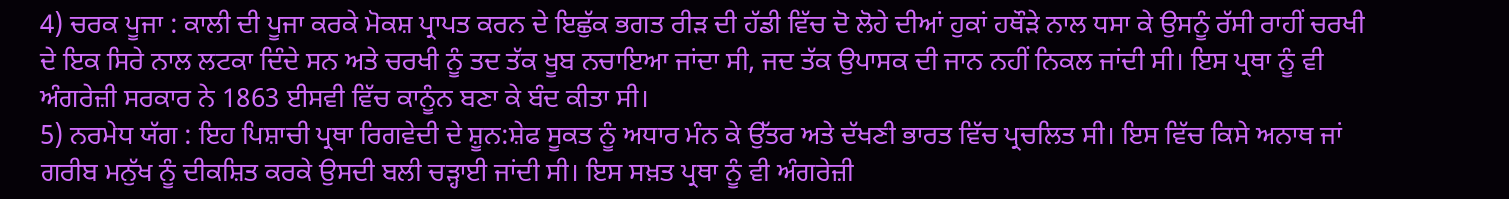4) ਚਰਕ ਪੂਜਾ : ਕਾਲੀ ਦੀ ਪੂਜਾ ਕਰਕੇ ਮੋਕਸ਼ ਪ੍ਰਾਪਤ ਕਰਨ ਦੇ ਇਛੁੱਕ ਭਗਤ ਰੀੜ ਦੀ ਹੱਡੀ ਵਿੱਚ ਦੋ ਲੋਹੇ ਦੀਆਂ ਹੁਕਾਂ ਹਥੌੜੇ ਨਾਲ ਧਸਾ ਕੇ ਉਸਨੂੰ ਰੱਸੀ ਰਾਹੀਂ ਚਰਖੀ ਦੇ ਇਕ ਸਿਰੇ ਨਾਲ ਲਟਕਾ ਦਿੰਦੇ ਸਨ ਅਤੇ ਚਰਖੀ ਨੂੰ ਤਦ ਤੱਕ ਖੂਬ ਨਚਾਇਆ ਜਾਂਦਾ ਸੀ, ਜਦ ਤੱਕ ਉਪਾਸਕ ਦੀ ਜਾਨ ਨਹੀਂ ਨਿਕਲ ਜਾਂਦੀ ਸੀ। ਇਸ ਪ੍ਰਥਾ ਨੂੰ ਵੀ ਅੰਗਰੇਜ਼ੀ ਸਰਕਾਰ ਨੇ 1863 ਈਸਵੀ ਵਿੱਚ ਕਾਨੂੰਨ ਬਣਾ ਕੇ ਬੰਦ ਕੀਤਾ ਸੀ।
5) ਨਰਮੇਧ ਯੱਗ : ਇਹ ਪਿਸ਼ਾਚੀ ਪ੍ਰਥਾ ਰਿਗਵੇਦੀ ਦੇ ਸ਼ੂਨ:ਸ਼ੇਫ ਸੂਕਤ ਨੂੰ ਅਧਾਰ ਮੰਨ ਕੇ ਉੱਤਰ ਅਤੇ ਦੱਖਣੀ ਭਾਰਤ ਵਿੱਚ ਪ੍ਰਚਲਿਤ ਸੀ। ਇਸ ਵਿੱਚ ਕਿਸੇ ਅਨਾਥ ਜਾਂ ਗਰੀਬ ਮਨੁੱਖ ਨੂੰ ਦੀਕਸ਼ਿਤ ਕਰਕੇ ਉਸਦੀ ਬਲੀ ਚੜ੍ਹਾਈ ਜਾਂਦੀ ਸੀ। ਇਸ ਸਖ਼ਤ ਪ੍ਰਥਾ ਨੂੰ ਵੀ ਅੰਗਰੇਜ਼ੀ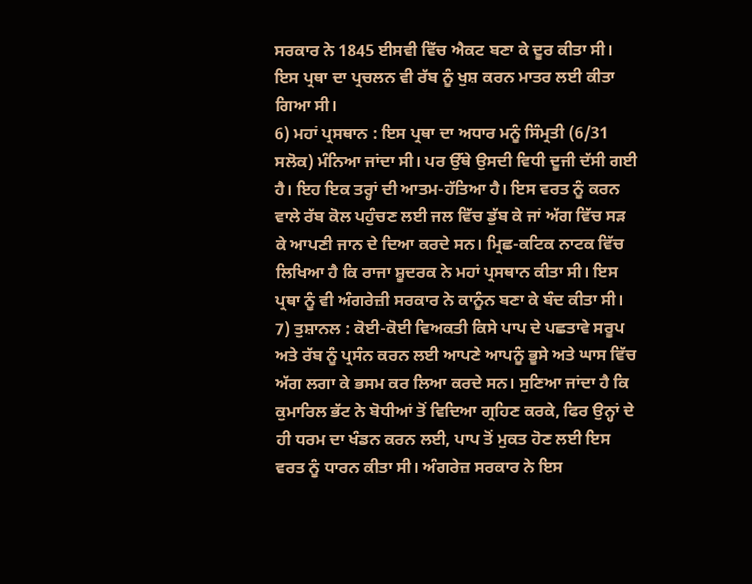ਸਰਕਾਰ ਨੇ 1845 ਈਸਵੀ ਵਿੱਚ ਐਕਟ ਬਣਾ ਕੇ ਦੂਰ ਕੀਤਾ ਸੀ। ਇਸ ਪ੍ਰਥਾ ਦਾ ਪ੍ਰਚਲਨ ਵੀ ਰੱਬ ਨੂੰ ਖੁਸ਼ ਕਰਨ ਮਾਤਰ ਲਈ ਕੀਤਾ ਗਿਆ ਸੀ।
6) ਮਹਾਂ ਪ੍ਰਸਥਾਨ : ਇਸ ਪ੍ਰਥਾ ਦਾ ਅਧਾਰ ਮਨੂੰ ਸਿੰਮ੍ਰਤੀ (6/31 ਸਲੋਕ) ਮੰਨਿਆ ਜਾਂਦਾ ਸੀ। ਪਰ ਉੱਥੇ ਉਸਦੀ ਵਿਧੀ ਦੂਜੀ ਦੱਸੀ ਗਈ ਹੈ। ਇਹ ਇਕ ਤਰ੍ਹਾਂ ਦੀ ਆਤਮ-ਹੱਤਿਆ ਹੈ। ਇਸ ਵਰਤ ਨੂੰ ਕਰਨ ਵਾਲੇ ਰੱਬ ਕੋਲ ਪਹੁੰਚਣ ਲਈ ਜਲ ਵਿੱਚ ਡੁੱਬ ਕੇ ਜਾਂ ਅੱਗ ਵਿੱਚ ਸੜ ਕੇ ਆਪਣੀ ਜਾਨ ਦੇ ਦਿਆ ਕਰਦੇ ਸਨ। ਮ੍ਰਿਛ-ਕਟਿਕ ਨਾਟਕ ਵਿੱਚ ਲਿਖਿਆ ਹੈ ਕਿ ਰਾਜਾ ਸ਼ੂਦਰਕ ਨੇ ਮਹਾਂ ਪ੍ਰਸਥਾਨ ਕੀਤਾ ਸੀ। ਇਸ ਪ੍ਰਥਾ ਨੂੰ ਵੀ ਅੰਗਰੇਜ਼ੀ ਸਰਕਾਰ ਨੇ ਕਾਨੂੰਨ ਬਣਾ ਕੇ ਬੰਦ ਕੀਤਾ ਸੀ।
7) ਤੁਸ਼ਾਨਲ : ਕੋਈ-ਕੋਈ ਵਿਅਕਤੀ ਕਿਸੇ ਪਾਪ ਦੇ ਪਛਤਾਵੇ ਸਰੂਪ ਅਤੇ ਰੱਬ ਨੂੰ ਪ੍ਰਸੰਨ ਕਰਨ ਲਈ ਆਪਣੇ ਆਪਨੂੰ ਭੂਸੇ ਅਤੇ ਘਾਸ ਵਿੱਚ ਅੱਗ ਲਗਾ ਕੇ ਭਸਮ ਕਰ ਲਿਆ ਕਰਦੇ ਸਨ। ਸੁਣਿਆ ਜਾਂਦਾ ਹੈ ਕਿ ਕੁਮਾਰਿਲ ਭੱਟ ਨੇ ਬੋਧੀਆਂ ਤੋਂ ਵਿਦਿਆ ਗ੍ਰਹਿਣ ਕਰਕੇ, ਫਿਰ ਉਨ੍ਹਾਂ ਦੇ ਹੀ ਧਰਮ ਦਾ ਖੰਡਨ ਕਰਨ ਲਈ, ਪਾਪ ਤੋਂ ਮੁਕਤ ਹੋਣ ਲਈ ਇਸ ਵਰਤ ਨੂੰ ਧਾਰਨ ਕੀਤਾ ਸੀ। ਅੰਗਰੇਜ਼ ਸਰਕਾਰ ਨੇ ਇਸ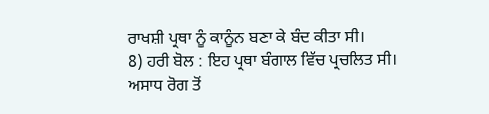ਰਾਖਸ਼ੀ ਪ੍ਰਥਾ ਨੂੰ ਕਾਨੂੰਨ ਬਣਾ ਕੇ ਬੰਦ ਕੀਤਾ ਸੀ।
8) ਹਰੀ ਬੋਲ : ਇਹ ਪ੍ਰਥਾ ਬੰਗਾਲ ਵਿੱਚ ਪ੍ਰਚਲਿਤ ਸੀ। ਅਸਾਧ ਰੋਗ ਤੋਂ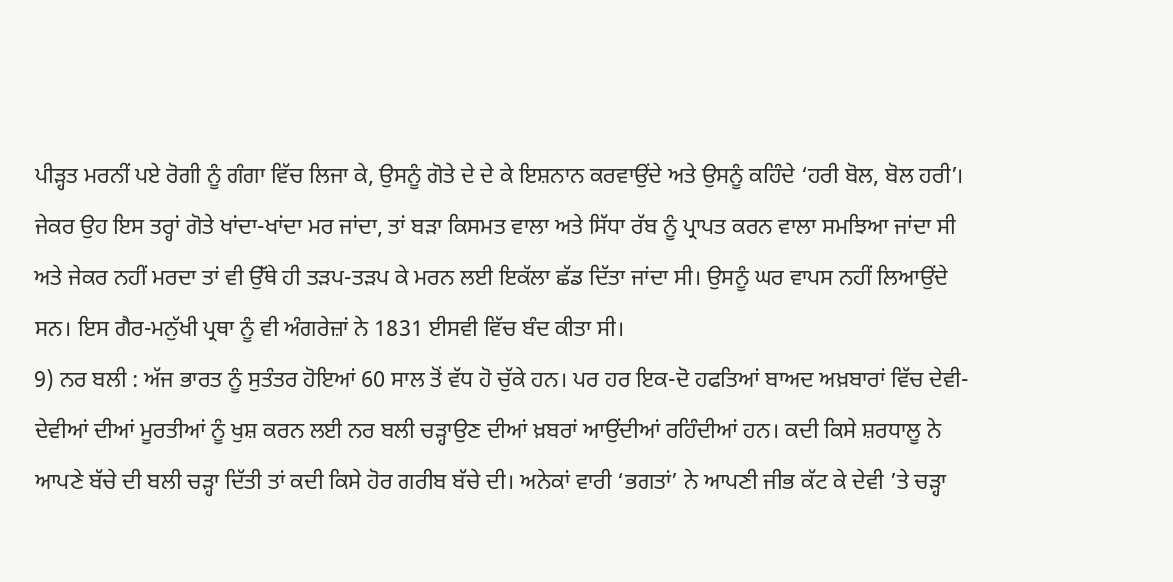ਪੀੜ੍ਹਤ ਮਰਨੀਂ ਪਏ ਰੋਗੀ ਨੂੰ ਗੰਗਾ ਵਿੱਚ ਲਿਜਾ ਕੇ, ਉਸਨੂੰ ਗੋਤੇ ਦੇ ਦੇ ਕੇ ਇਸ਼ਨਾਨ ਕਰਵਾਉਂਦੇ ਅਤੇ ਉਸਨੂੰ ਕਹਿੰਦੇ ‘ਹਰੀ ਬੋਲ, ਬੋਲ ਹਰੀ’। ਜੇਕਰ ਉਹ ਇਸ ਤਰ੍ਹਾਂ ਗੋਤੇ ਖਾਂਦਾ-ਖਾਂਦਾ ਮਰ ਜਾਂਦਾ, ਤਾਂ ਬੜਾ ਕਿਸਮਤ ਵਾਲਾ ਅਤੇ ਸਿੱਧਾ ਰੱਬ ਨੂੰ ਪ੍ਰਾਪਤ ਕਰਨ ਵਾਲਾ ਸਮਝਿਆ ਜਾਂਦਾ ਸੀ ਅਤੇ ਜੇਕਰ ਨਹੀਂ ਮਰਦਾ ਤਾਂ ਵੀ ਉੱਥੇ ਹੀ ਤੜਪ-ਤੜਪ ਕੇ ਮਰਨ ਲਈ ਇਕੱਲਾ ਛੱਡ ਦਿੱਤਾ ਜਾਂਦਾ ਸੀ। ਉਸਨੂੰ ਘਰ ਵਾਪਸ ਨਹੀਂ ਲਿਆਉਂਦੇ ਸਨ। ਇਸ ਗੈਰ-ਮਨੁੱਖੀ ਪ੍ਰਥਾ ਨੂੰ ਵੀ ਅੰਗਰੇਜ਼ਾਂ ਨੇ 1831 ਈਸਵੀ ਵਿੱਚ ਬੰਦ ਕੀਤਾ ਸੀ।
9) ਨਰ ਬਲੀ : ਅੱਜ ਭਾਰਤ ਨੂੰ ਸੁਤੰਤਰ ਹੋਇਆਂ 60 ਸਾਲ ਤੋਂ ਵੱਧ ਹੋ ਚੁੱਕੇ ਹਨ। ਪਰ ਹਰ ਇਕ-ਦੋ ਹਫਤਿਆਂ ਬਾਅਦ ਅਖ਼ਬਾਰਾਂ ਵਿੱਚ ਦੇਵੀ-ਦੇਵੀਆਂ ਦੀਆਂ ਮੂਰਤੀਆਂ ਨੂੰ ਖੁਸ਼ ਕਰਨ ਲਈ ਨਰ ਬਲੀ ਚੜ੍ਹਾਉਣ ਦੀਆਂ ਖ਼ਬਰਾਂ ਆਉਂਦੀਆਂ ਰਹਿੰਦੀਆਂ ਹਨ। ਕਦੀ ਕਿਸੇ ਸ਼ਰਧਾਲੂ ਨੇ ਆਪਣੇ ਬੱਚੇ ਦੀ ਬਲੀ ਚੜ੍ਹਾ ਦਿੱਤੀ ਤਾਂ ਕਦੀ ਕਿਸੇ ਹੋਰ ਗਰੀਬ ਬੱਚੇ ਦੀ। ਅਨੇਕਾਂ ਵਾਰੀ ‘ਭਗਤਾਂ’ ਨੇ ਆਪਣੀ ਜੀਭ ਕੱਟ ਕੇ ਦੇਵੀ ’ਤੇ ਚੜ੍ਹਾ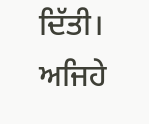ਦਿੱਤੀ। ਅਜਿਹੇ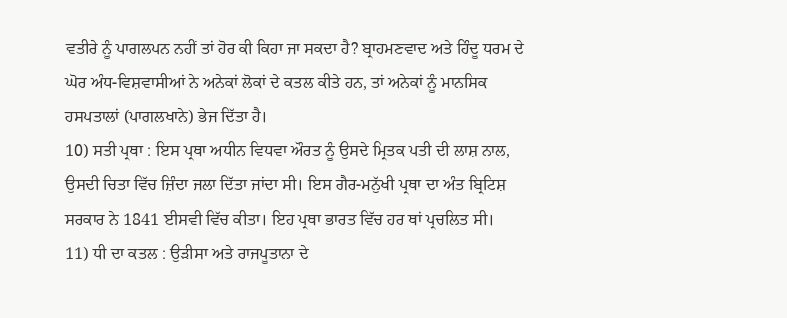ਵਤੀਰੇ ਨੂੰ ਪਾਗਲਪਨ ਨਹੀਂ ਤਾਂ ਹੋਰ ਕੀ ਕਿਹਾ ਜਾ ਸਕਦਾ ਹੈ? ਬ੍ਰਾਹਮਣਵਾਦ ਅਤੇ ਹਿੰਦੂ ਧਰਮ ਦੇ ਘੋਰ ਅੰਧ-ਵਿਸ਼ਵਾਸੀਆਂ ਨੇ ਅਨੇਕਾਂ ਲੋਕਾਂ ਦੇ ਕਤਲ ਕੀਤੇ ਹਨ, ਤਾਂ ਅਨੇਕਾਂ ਨੂੰ ਮਾਨਸਿਕ ਹਸਪਤਾਲਾਂ (ਪਾਗਲਖਾਨੇ) ਭੇਜ ਦਿੱਤਾ ਹੈ।
10) ਸਤੀ ਪ੍ਰਥਾ : ਇਸ ਪ੍ਰਥਾ ਅਧੀਨ ਵਿਧਵਾ ਔਰਤ ਨੂੰ ਉਸਦੇ ਮ੍ਰਿਤਕ ਪਤੀ ਦੀ ਲਾਸ਼ ਨਾਲ, ਉਸਦੀ ਚਿਤਾ ਵਿੱਚ ਜ਼ਿੰਦਾ ਜਲਾ ਦਿੱਤਾ ਜਾਂਦਾ ਸੀ। ਇਸ ਗੈਰ-ਮਨੁੱਖੀ ਪ੍ਰਥਾ ਦਾ ਅੰਤ ਬ੍ਰਿਟਿਸ਼ ਸਰਕਾਰ ਨੇ 1841 ਈਸਵੀ ਵਿੱਚ ਕੀਤਾ। ਇਹ ਪ੍ਰਥਾ ਭਾਰਤ ਵਿੱਚ ਹਰ ਥਾਂ ਪ੍ਰਚਲਿਤ ਸੀ।
11) ਧੀ ਦਾ ਕਤਲ : ਉੜੀਸਾ ਅਤੇ ਰਾਜਪੂਤਾਨਾ ਦੇ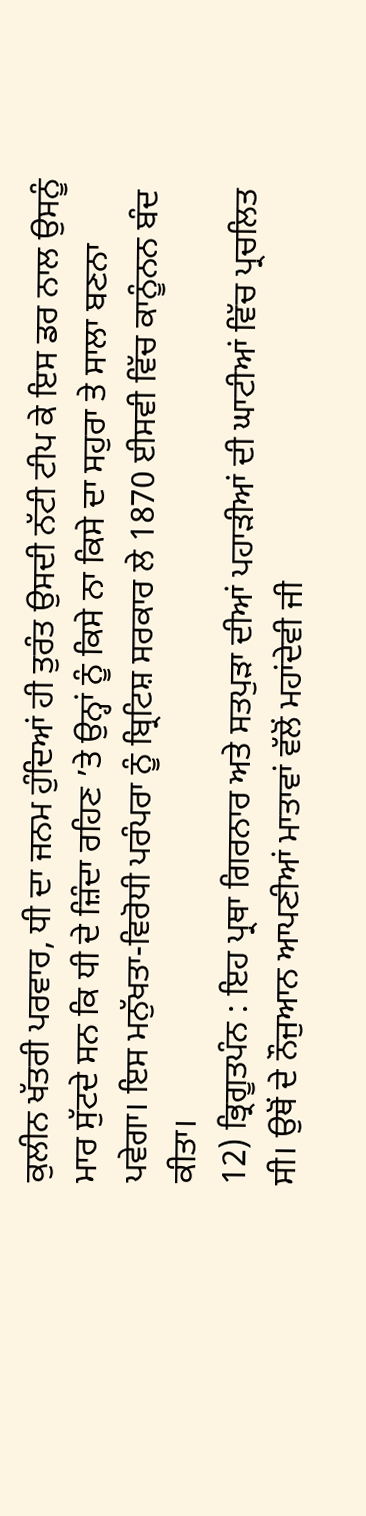ਕੁਲੀਨ ਖੱਤਰੀ ਪਰਵਾਰ, ਧੀ ਦਾ ਜਨਮ ਹੁੰਦਿਆਂ ਹੀ ਤੁਰੰਤ ਉਸਦੀ ਨੱਟੀ ਟੀਪ ਕੇ ਇਸ ਡਰ ਨਾਲ ਉਸਨੂੰ ਮਾਰ ਸੁੱਟਦੇ ਸਨ ਕਿ ਧੀ ਦੇ ਜ਼ਿੰਦਾ ਰਹਿਣ ’ਤੇ ਉਨ੍ਹਾਂ ਨੂੰ ਕਿਸੇ ਨਾ ਕਿਸੇ ਦਾ ਸਹੁਰਾ ਤੇ ਸਾਲਾ ਬਣਨਾ ਪਵੇਗਾ। ਇਸ ਮਨੁੱਖਤਾ-ਵਿਰੋਧੀ ਪਰੰਪਰਾ ਨੂੰ ਬ੍ਰਿਟਿਸ਼ ਸਰਕਾਰ ਲੇ 1870 ਈਸਵੀ ਵਿੱਚ ਕਾਨੂੰਨਨ ਬੰਦ ਕੀਤਾ।
12) ਭ੍ਰਿਗੂਤਪੰਨ : ਇਹ ਪ੍ਰਥਾ ਗਿਰਨਾਰ ਅਤੇ ਸਤਪੁੜਾ ਦੀਆਂ ਪਹਾੜੀਆਂ ਦੀ ਘਾਟੀਆਂ ਵਿੱਚ ਪ੍ਰਚਲਿਤ ਸੀ। ਉਥੋਂ ਦੇ ਨੌਜੁਆਨ ਆਪਣੀਆਂ ਮਾਤਾਵਾਂ ਵੱਲੋਂ ਮਹਾਂਦੇਵੀ ਜੀ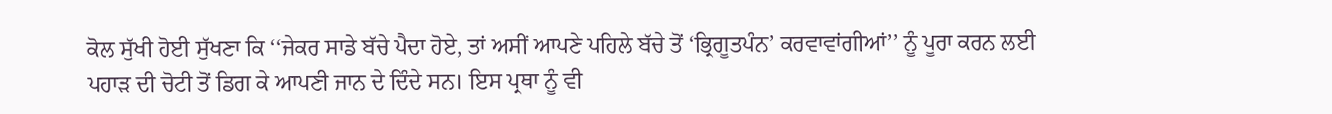ਕੋਲ ਸੁੱਖੀ ਹੋਈ ਸੁੱਖਣਾ ਕਿ ‘‘ਜੇਕਰ ਸਾਡੇ ਬੱਚੇ ਪੈਦਾ ਹੋਏ, ਤਾਂ ਅਸੀਂ ਆਪਣੇ ਪਹਿਲੇ ਬੱਚੇ ਤੋਂ ‘ਭ੍ਰਿਗੂਤਪੰਨ’ ਕਰਵਾਵਾਂਗੀਆਂ’’ ਨੂੰ ਪੂਰਾ ਕਰਨ ਲਈ ਪਹਾੜ ਦੀ ਚੋਟੀ ਤੋਂ ਡਿਗ ਕੇ ਆਪਣੀ ਜਾਨ ਦੇ ਦਿੰਦੇ ਸਨ। ਇਸ ਪ੍ਰਥਾ ਨੂੰ ਵੀ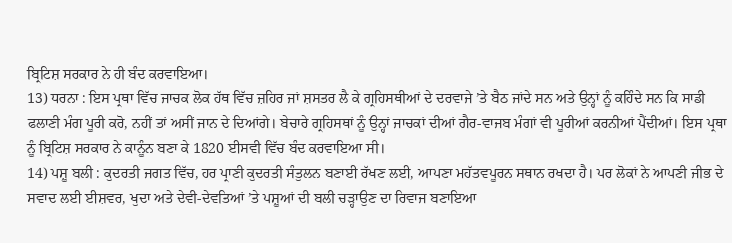ਬ੍ਰਿਟਿਸ਼ ਸਰਕਾਰ ਨੇ ਹੀ ਬੰਦ ਕਰਵਾਇਆ।
13) ਧਰਨਾ : ਇਸ ਪ੍ਰਥਾ ਵਿੱਚ ਜਾਚਕ ਲੋਕ ਹੱਥ ਵਿੱਚ ਜ਼ਹਿਰ ਜਾਂ ਸ਼ਸਤਰ ਲੈ ਕੇ ਗ੍ਰਹਿਸਥੀਆਂ ਦੇ ਦਰਵਾਜੇ ’ਤੇ ਬੈਠ ਜਾਂਦੇ ਸਨ ਅਤੇ ਉਨ੍ਹਾਂ ਨੂੰ ਕਹਿੰਦੇ ਸਨ ਕਿ ਸਾਡੀ ਫਲਾਣੀ ਮੰਗ ਪੂਰੀ ਕਰੋ, ਨਹੀਂ ਤਾਂ ਅਸੀਂ ਜਾਨ ਦੇ ਦਿਆਂਗੇ। ਬੇਚਾਰੇ ਗ੍ਰਹਿਸਥਾਂ ਨੂੰ ਉਨ੍ਹਾਂ ਜਾਚਕਾਂ ਦੀਆਂ ਗੈਰ-ਵਾਜਬ ਮੰਗਾਂ ਵੀ ਪੂਰੀਆਂ ਕਰਨੀਆਂ ਪੈਂਦੀਆਂ। ਇਸ ਪ੍ਰਥਾ ਨੂੰ ਬ੍ਰਿਟਿਸ਼ ਸਰਕਾਰ ਨੇ ਕਾਨੂੰਨ ਬਣਾ ਕੇ 1820 ਈਸਵੀ ਵਿੱਚ ਬੰਦ ਕਰਵਾਇਆ ਸੀ।
14) ਪਸ਼ੂ ਬਲੀ : ਕੁਦਰਤੀ ਜਗਤ ਵਿੱਚ, ਹਰ ਪ੍ਰਾਣੀ ਕੁਦਰਤੀ ਸੰਤੁਲਨ ਬਣਾਈ ਰੱਖਣ ਲਈ, ਆਪਣਾ ਮਹੱਤਵਪੂਰਨ ਸਥਾਨ ਰਖਦਾ ਹੈ। ਪਰ ਲੋਕਾਂ ਨੇ ਆਪਣੀ ਜੀਭ ਦੇ ਸਵਾਦ ਲਈ ਈਸ਼ਵਰ, ਖੁਦਾ ਅਤੇ ਦੇਵੀ-ਦੇਵਤਿਆਂ ’ਤੇ ਪਸ਼ੂਆਂ ਦੀ ਬਲੀ ਚੜ੍ਹਾਉਣ ਦਾ ਰਿਵਾਜ ਬਣਾਇਆ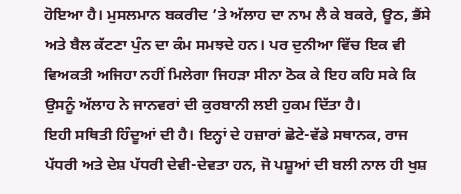ਹੋਇਆ ਹੈ। ਮੁਸਲਮਾਨ ਬਕਰੀਦ ’ਤੇ ਅੱਲਾਹ ਦਾ ਨਾਮ ਲੈ ਕੇ ਬਕਰੇ, ਊਠ, ਭੈਂਸੇ ਅਤੇ ਬੈਲ ਕੱਟਣਾ ਪੁੰਨ ਦਾ ਕੰਮ ਸਮਝਦੇ ਹਨ। ਪਰ ਦੁਨੀਆ ਵਿੱਚ ਇਕ ਵੀ ਵਿਅਕਤੀ ਅਜਿਹਾ ਨਹੀਂ ਮਿਲੇਗਾ ਜਿਹੜਾ ਸੀਨਾ ਠੋਕ ਕੇ ਇਹ ਕਹਿ ਸਕੇ ਕਿ ਉਸਨੂੰ ਅੱਲਾਹ ਨੇ ਜਾਨਵਰਾਂ ਦੀ ਕੁਰਬਾਨੀ ਲਈ ਹੁਕਮ ਦਿੱਤਾ ਹੈ।
ਇਹੀ ਸਥਿਤੀ ਹਿੰਦੂਆਂ ਦੀ ਹੈ। ਇਨ੍ਹਾਂ ਦੇ ਹਜ਼ਾਰਾਂ ਛੋਟੇ-ਵੱਡੇ ਸਥਾਨਕ, ਰਾਜ ਪੱਧਰੀ ਅਤੇ ਦੇਸ਼ ਪੱਧਰੀ ਦੇਵੀ-ਦੇਵਤਾ ਹਨ, ਜੋ ਪਸ਼ੂਆਂ ਦੀ ਬਲੀ ਨਾਲ ਹੀ ਖੁਸ਼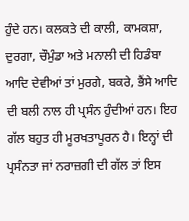ਹੁੰਦੇ ਹਨ। ਕਲਕਤੇ ਦੀ ਕਾਲੀ, ਕਾਮਕਸ਼ਾ, ਦੁਰਗਾ, ਚੌਮੁੰਡਾ ਅਤੇ ਮਨਾਲੀ ਦੀ ਹਿਡੰਬਾ ਆਦਿ ਦੇਵੀਆਂ ਤਾਂ ਮੁਰਗੇ, ਬਕਰੇ, ਭੈਂਸੇ ਆਦਿ ਦੀ ਬਲੀ ਨਾਲ ਹੀ ਪ੍ਰਸੰਨ ਹੁੰਦੀਆਂ ਹਨ। ਇਹ ਗੱਲ ਬਹੁਤ ਹੀ ਮੂਰਖਤਾਪੂਰਨ ਹੈ। ਇਨ੍ਹਾਂ ਦੀ ਪ੍ਰਸੰਨਤਾ ਜਾਂ ਨਰਾਜ਼ਗੀ ਦੀ ਗੱਲ ਤਾਂ ਇਸ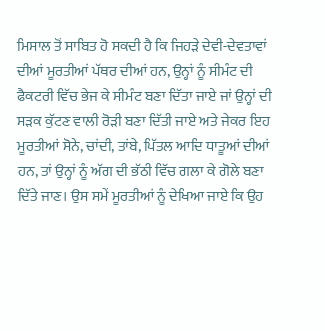ਮਿਸਾਲ ਤੋਂ ਸਾਬਿਤ ਹੋ ਸਕਦੀ ਹੈ ਕਿ ਜਿਹੜੇ ਦੇਵੀ-ਦੇਵਤਾਵਾਂ ਦੀਆਂ ਮੂਰਤੀਆਂ ਪੱਥਰ ਦੀਆਂ ਹਨ, ਉਨ੍ਹਾਂ ਨੂੰ ਸੀਮੰਟ ਦੀ ਫੈਕਟਰੀ ਵਿੱਚ ਭੇਜ ਕੇ ਸੀਮੰਟ ਬਣਾ ਦਿੱਤਾ ਜਾਏ ਜਾਂ ਉਨ੍ਹਾਂ ਦੀ ਸੜਕ ਕੁੱਟਣ ਵਾਲੀ ਰੋੜੀ ਬਣਾ ਦਿੱਤੀ ਜਾਏ ਅਤੇ ਜੇਕਰ ਇਹ ਮੂਰਤੀਆਂ ਸੋਨੇ, ਚਾਂਦੀ, ਤਾਂਬੇ, ਪਿੱਤਲ ਆਦਿ ਧਾਤੂਆਂ ਦੀਆਂ ਹਨ, ਤਾਂ ਉਨ੍ਹਾਂ ਨੂੰ ਅੱਗ ਦੀ ਭੱਠੀ ਵਿੱਚ ਗਲਾ ਕੇ ਗੋਲੇ ਬਣਾ ਦਿੱਤੇ ਜਾਣ। ਉਸ ਸਮੇਂ ਮੂਰਤੀਆਂ ਨੂੰ ਦੇਖਿਆ ਜਾਏ ਕਿ ਉਹ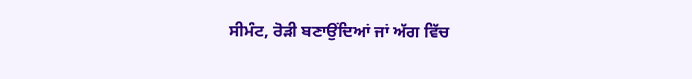ਸੀਮੰਟ, ਰੋੜੀ ਬਣਾਉਂਦਿਆਂ ਜਾਂ ਅੱਗ ਵਿੱਚ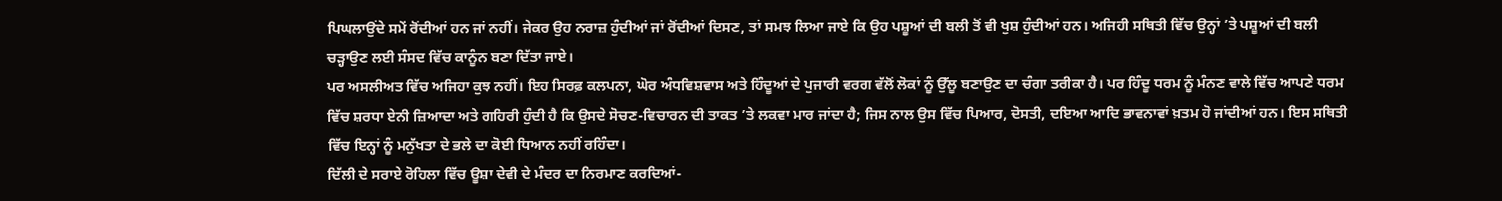ਪਿਘਲਾਉਂਦੇ ਸਮੇਂ ਰੋਂਦੀਆਂ ਹਨ ਜਾਂ ਨਹੀਂ। ਜੇਕਰ ਉਹ ਨਰਾਜ਼ ਹੁੰਦੀਆਂ ਜਾਂ ਰੋਂਦੀਆਂ ਦਿਸਣ, ਤਾਂ ਸਮਝ ਲਿਆ ਜਾਏ ਕਿ ਉਹ ਪਸ਼ੂਆਂ ਦੀ ਬਲੀ ਤੋਂ ਵੀ ਖੁਸ਼ ਹੁੰਦੀਆਂ ਹਨ। ਅਜਿਹੀ ਸਥਿਤੀ ਵਿੱਚ ਉਨ੍ਹਾਂ ’ਤੇ ਪਸ਼ੂਆਂ ਦੀ ਬਲੀ ਚੜ੍ਹਾਉਣ ਲਈ ਸੰਸਦ ਵਿੱਚ ਕਾਨੂੰਨ ਬਣਾ ਦਿੱਤਾ ਜਾਏ।
ਪਰ ਅਸਲੀਅਤ ਵਿੱਚ ਅਜਿਹਾ ਕੁਝ ਨਹੀਂ। ਇਹ ਸਿਰਫ਼ ਕਲਪਨਾ, ਘੋਰ ਅੰਧਵਿਸ਼ਵਾਸ ਅਤੇ ਹਿੰਦੂਆਂ ਦੇ ਪੁਜਾਰੀ ਵਰਗ ਵੱਲੋਂ ਲੋਕਾਂ ਨੂੰ ਉੱਲੂ ਬਣਾਉਣ ਦਾ ਚੰਗਾ ਤਰੀਕਾ ਹੈ। ਪਰ ਹਿੰਦੂ ਧਰਮ ਨੂੰ ਮੰਨਣ ਵਾਲੇ ਵਿੱਚ ਆਪਣੇ ਧਰਮ ਵਿੱਚ ਸ਼ਰਧਾ ਏਨੀ ਜ਼ਿਆਦਾ ਅਤੇ ਗਹਿਰੀ ਹੁੰਦੀ ਹੈ ਕਿ ਉਸਦੇ ਸੋਚਣ-ਵਿਚਾਰਨ ਦੀ ਤਾਕਤ ’ਤੇ ਲਕਵਾ ਮਾਰ ਜਾਂਦਾ ਹੈ; ਜਿਸ ਨਾਲ ਉਸ ਵਿੱਚ ਪਿਆਰ, ਦੋਸਤੀ, ਦਇਆ ਆਦਿ ਭਾਵਨਾਵਾਂ ਖ਼ਤਮ ਹੋ ਜਾਂਦੀਆਂ ਹਨ। ਇਸ ਸਥਿਤੀ ਵਿੱਚ ਇਨ੍ਹਾਂ ਨੂੰ ਮਨੁੱਖਤਾ ਦੇ ਭਲੇ ਦਾ ਕੋਈ ਧਿਆਨ ਨਹੀਂ ਰਹਿੰਦਾ।
ਦਿੱਲੀ ਦੇ ਸਰਾਏ ਰੋਹਿਲਾ ਵਿੱਚ ਊਸ਼ਾ ਦੇਵੀ ਦੇ ਮੰਦਰ ਦਾ ਨਿਰਮਾਣ ਕਰਦਿਆਂ-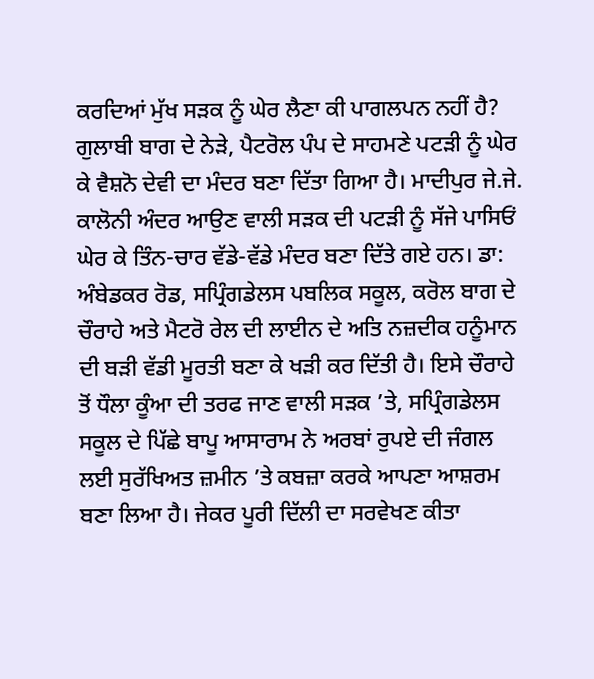ਕਰਦਿਆਂ ਮੁੱਖ ਸੜਕ ਨੂੰ ਘੇਰ ਲੈਣਾ ਕੀ ਪਾਗਲਪਨ ਨਹੀਂ ਹੈ? ਗੁਲਾਬੀ ਬਾਗ ਦੇ ਨੇੜੇ, ਪੈਟਰੋਲ ਪੰਪ ਦੇ ਸਾਹਮਣੇ ਪਟੜੀ ਨੂੰ ਘੇਰ ਕੇ ਵੈਸ਼ਨੋ ਦੇਵੀ ਦਾ ਮੰਦਰ ਬਣਾ ਦਿੱਤਾ ਗਿਆ ਹੈ। ਮਾਦੀਪੁਰ ਜੇ.ਜੇ. ਕਾਲੋਨੀ ਅੰਦਰ ਆਉਣ ਵਾਲੀ ਸੜਕ ਦੀ ਪਟੜੀ ਨੂੰ ਸੱਜੇ ਪਾਸਿਓਂ ਘੇਰ ਕੇ ਤਿੰਨ-ਚਾਰ ਵੱਡੇ-ਵੱਡੇ ਮੰਦਰ ਬਣਾ ਦਿੱਤੇ ਗਏ ਹਨ। ਡਾ: ਅੰਬੇਡਕਰ ਰੋਡ, ਸਪ੍ਰਿੰਗਡੇਲਸ ਪਬਲਿਕ ਸਕੂਲ, ਕਰੋਲ ਬਾਗ ਦੇ ਚੌਰਾਹੇ ਅਤੇ ਮੈਟਰੋ ਰੇਲ ਦੀ ਲਾਈਨ ਦੇ ਅਤਿ ਨਜ਼ਦੀਕ ਹਨੂੰਮਾਨ ਦੀ ਬੜੀ ਵੱਡੀ ਮੂਰਤੀ ਬਣਾ ਕੇ ਖੜੀ ਕਰ ਦਿੱਤੀ ਹੈ। ਇਸੇ ਚੌਰਾਹੇ ਤੋਂ ਧੌਲਾ ਕੂੰਆ ਦੀ ਤਰਫ ਜਾਣ ਵਾਲੀ ਸੜਕ ’ਤੇ, ਸਪ੍ਰਿੰਗਡੇਲਸ ਸਕੂਲ ਦੇ ਪਿੱਛੇ ਬਾਪੂ ਆਸਾਰਾਮ ਨੇ ਅਰਬਾਂ ਰੁਪਏ ਦੀ ਜੰਗਲ ਲਈ ਸੁਰੱਖਿਅਤ ਜ਼ਮੀਨ ’ਤੇ ਕਬਜ਼ਾ ਕਰਕੇ ਆਪਣਾ ਆਸ਼ਰਮ ਬਣਾ ਲਿਆ ਹੈ। ਜੇਕਰ ਪੂਰੀ ਦਿੱਲੀ ਦਾ ਸਰਵੇਖਣ ਕੀਤਾ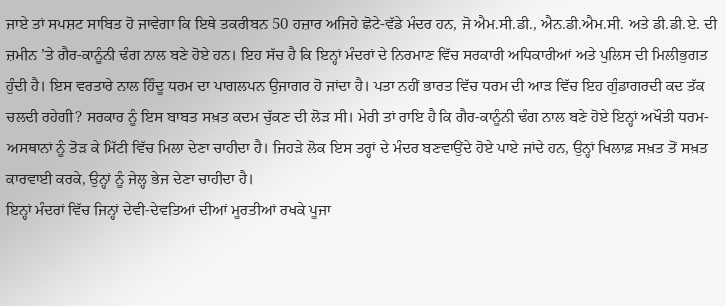ਜਾਏ ਤਾਂ ਸਪਸ਼ਟ ਸਾਬਿਤ ਹੋ ਜਾਵੇਗਾ ਕਿ ਇਥੇ ਤਕਰੀਬਨ 50 ਹਜ਼ਾਰ ਅਜਿਹੇ ਛੋਟੇ-ਵੱਡੇ ਮੰਦਰ ਹਨ, ਜੋ ਐਮ.ਸੀ.ਡੀ., ਐਨ.ਡੀ.ਐਮ.ਸੀ. ਅਤੇ ਡੀ.ਡੀ.ਏ. ਦੀ ਜ਼ਮੀਨ ’ਤੇ ਗੈਰ-ਕਾਨੂੰਨੀ ਢੰਗ ਨਾਲ ਬਣੇ ਹੋਏ ਹਨ। ਇਹ ਸੱਚ ਹੈ ਕਿ ਇਨ੍ਹਾਂ ਮੰਦਰਾਂ ਦੇ ਨਿਰਮਾਣ ਵਿੱਚ ਸਰਕਾਰੀ ਅਧਿਕਾਰੀਆਂ ਅਤੇ ਪੁਲਿਸ ਦੀ ਮਿਲੀਭੁਗਤ ਹੁੰਦੀ ਹੈ। ਇਸ ਵਰਤਾਰੇ ਨਾਲ ਹਿੰਦੂ ਧਰਮ ਦਾ ਪਾਗਲਪਨ ਉਜਾਗਰ ਹੋ ਜਾਂਦਾ ਹੈ। ਪਤਾ ਨਹੀਂ ਭਾਰਤ ਵਿੱਚ ਧਰਮ ਦੀ ਆੜ ਵਿੱਚ ਇਹ ਗੁੰਡਾਗਰਦੀ ਕਦ ਤੱਕ ਚਲਦੀ ਰਹੇਗੀ? ਸਰਕਾਰ ਨੂੰ ਇਸ ਬਾਬਤ ਸਖ਼ਤ ਕਦਮ ਚੁੱਕਣ ਦੀ ਲੋੜ ਸੀ। ਮੇਰੀ ਤਾਂ ਰਾਇ ਹੈ ਕਿ ਗੈਰ-ਕਾਨੂੰਨੀ ਢੰਗ ਨਾਲ ਬਣੇ ਹੋਏ ਇਨ੍ਹਾਂ ਅਖੌਤੀ ਧਰਮ-ਅਸਥਾਨਾਂ ਨੂੰ ਤੋੜ ਕੇ ਮਿੱਟੀ ਵਿੱਚ ਮਿਲਾ ਦੇਣਾ ਚਾਹੀਦਾ ਹੈ। ਜਿਹੜੇ ਲੋਕ ਇਸ ਤਰ੍ਹਾਂ ਦੇ ਮੰਦਰ ਬਣਵਾਉਂਦੇ ਹੋਏ ਪਾਏ ਜਾਂਦੇ ਹਨ, ਉਨ੍ਹਾਂ ਖਿਲਾਫ਼ ਸਖ਼ਤ ਤੋਂ ਸਖ਼ਤ ਕਾਰਵਾਈ ਕਰਕੇ, ਉਨ੍ਹਾਂ ਨੂੰ ਜੇਲ੍ਹ ਭੇਜ ਦੇਣਾ ਚਾਹੀਦਾ ਹੈ।
ਇਨ੍ਹਾਂ ਮੰਦਰਾਂ ਵਿੱਚ ਜਿਨ੍ਹਾਂ ਦੇਵੀ-ਦੇਵਤਿਆਂ ਦੀਆਂ ਮੂਰਤੀਆਂ ਰਖਕੇ ਪੂਜਾ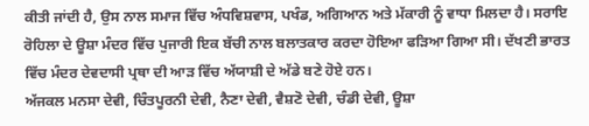ਕੀਤੀ ਜਾਂਦੀ ਹੈ, ਉਸ ਨਾਲ ਸਮਾਜ ਵਿੱਚ ਅੰਧਵਿਸ਼ਵਾਸ, ਪਖੰਡ, ਅਗਿਆਨ ਅਤੇ ਮੱਕਾਰੀ ਨੂੰ ਵਾਧਾ ਮਿਲਦਾ ਹੈ। ਸਰਾਇ ਰੋਹਿਲਾ ਦੇ ਊਸ਼ਾ ਮੰਦਰ ਵਿੱਚ ਪੁਜਾਰੀ ਇਕ ਬੱਚੀ ਨਾਲ ਬਲਾਤਕਾਰ ਕਰਦਾ ਹੋਇਆ ਫੜਿਆ ਗਿਆ ਸੀ। ਦੱਖਣੀ ਭਾਰਤ ਵਿੱਚ ਮੰਦਰ ਦੇਵਦਾਸੀ ਪ੍ਰਥਾ ਦੀ ਆੜ ਵਿੱਚ ਅੱਯਾਸ਼ੀ ਦੇ ਅੱਡੇ ਬਣੇ ਹੋਏ ਹਨ।
ਅੱਜਕਲ ਮਨਸਾ ਦੇਵੀ, ਚਿੰਤਪੂਰਨੀ ਦੇਵੀ, ਨੈਣਾ ਦੇਵੀ, ਵੈਸ਼ਣੋ ਦੇਵੀ, ਚੰਡੀ ਦੇਵੀ, ਊਸ਼ਾ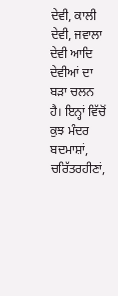ਦੇਵੀ, ਕਾਲੀ ਦੇਵੀ, ਜਵਾਲਾ ਦੇਵੀ ਆਦਿ ਦੇਵੀਆਂ ਦਾ ਬੜਾ ਚਲਨ ਹੈ। ਇਨ੍ਹਾਂ ਵਿੱਚੋਂ ਕੁਝ ਮੰਦਰ ਬਦਮਾਸ਼ਾਂ, ਚਰਿੱਤਰਹੀਣਾਂ,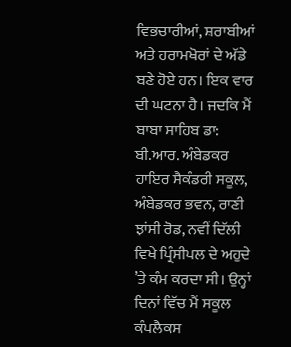ਵਿਭਚਾਰੀਆਂ, ਸ਼ਰਾਬੀਆਂ ਅਤੇ ਹਰਾਮਖੋਰਾਂ ਦੇ ਅੱਡੇ ਬਣੇ ਹੋਏ ਹਨ। ਇਕ ਵਾਰ ਦੀ ਘਟਨਾ ਹੈ। ਜਦਕਿ ਮੈਂ ਬਾਬਾ ਸਾਹਿਬ ਡਾ: ਬੀ.ਆਰ. ਅੰਬੇਡਕਰ ਹਾਇਰ ਸੈਕੰਡਰੀ ਸਕੂਲ, ਅੰਬੇਡਕਰ ਭਵਨ, ਰਾਣੀ ਝਾਂਸੀ ਰੋਡ, ਨਵੀਂ ਦਿੱਲੀ ਵਿਖੇ ਪ੍ਰਿੰਸੀਪਲ ਦੇ ਅਹੁਦੇ ’ਤੇ ਕੰਮ ਕਰਦਾ ਸੀ। ਉਨ੍ਹਾਂ ਦਿਨਾਂ ਵਿੱਚ ਮੈਂ ਸਕੂਲ ਕੰਪਲੈਕਸ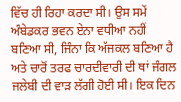ਵਿੱਚ ਹੀ ਰਿਹਾ ਕਰਦਾ ਸੀ। ਉਸ ਸਮੇਂ ਅੰਬੇਡਕਰ ਭਵਨ ਏਨਾ ਵਧੀਆ ਨਹੀਂ ਬਣਿਆ ਸੀ, ਜਿੰਨਾ ਕਿ ਅੱਜਕਲ ਬਣਿਆ ਹੈ ਅਤੇ ਚਾਰੋਂ ਤਰਫ ਚਾਰਦੀਵਾਰੀ ਦੀ ਥਾਂ ਜੰਗਲ ਜਲੇਬੀ ਦੀ ਵਾੜ ਲੱਗੀ ਹੋਈ ਸੀ। ਇਕ ਦਿਨ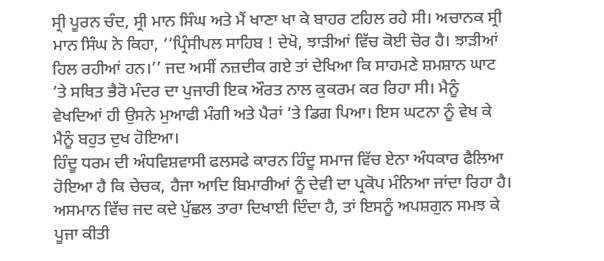ਸ੍ਰੀ ਪੂਰਨ ਚੰਦ, ਸ੍ਰੀ ਮਾਨ ਸਿੰਘ ਅਤੇ ਮੈਂ ਖਾਣਾ ਖਾ ਕੇ ਬਾਹਰ ਟਹਿਲ ਰਹੇ ਸੀ। ਅਚਾਨਕ ਸ੍ਰੀ ਮਾਨ ਸਿੰਘ ਨੇ ਕਿਹਾ, ‘‘ਪ੍ਰਿੰਸੀਪਲ ਸਾਹਿਬ ! ਦੇਖੋ, ਝਾੜੀਆਂ ਵਿੱਚ ਕੋਈ ਚੋਰ ਹੈ। ਝਾੜੀਆਂ ਹਿਲ ਰਹੀਆਂ ਹਨ।’’ ਜਦ ਅਸੀਂ ਨਜ਼ਦੀਕ ਗਏ ਤਾਂ ਦੇਖਿਆ ਕਿ ਸਾਹਮਣੇ ਸ਼ਮਸ਼ਾਨ ਘਾਟ ’ਤੇ ਸਥਿਤ ਭੈਰੋ ਮੰਦਰ ਦਾ ਪੁਜਾਰੀ ਇਕ ਔਰਤ ਨਾਲ ਕੁਕਰਮ ਕਰ ਰਿਹਾ ਸੀ। ਮੈਨੂੰ ਵੇਖਦਿਆਂ ਹੀ ਉਸਨੇ ਮੁਆਫੀ ਮੰਗੀ ਅਤੇ ਪੈਰਾਂ ’ਤੇ ਡਿਗ ਪਿਆ। ਇਸ ਘਟਨਾ ਨੂੰ ਵੇਖ ਕੇ ਮੈਨੂੰ ਬਹੁਤ ਦੁਖ ਹੋਇਆ।
ਹਿੰਦੂ ਧਰਮ ਦੀ ਅੰਧਵਿਸ਼ਵਾਸੀ ਫਲਸਫੇ ਕਾਰਨ ਹਿੰਦੂ ਸਮਾਜ ਵਿੱਚ ਏਨਾ ਅੰਧਕਾਰ ਫੈਲਿਆ ਹੋਇਆ ਹੈ ਕਿ ਚੇਚਕ, ਹੈਜਾ ਆਦਿ ਬਿਮਾਰੀਆਂ ਨੂੰ ਦੇਵੀ ਦਾ ਪ੍ਰਕੋਪ ਮੰਨਿਆ ਜਾਂਦਾ ਰਿਹਾ ਹੈ। ਅਸਮਾਨ ਵਿੱਚ ਜਦ ਕਦੇ ਪੁੱਛਲ ਤਾਰਾ ਦਿਖਾਈ ਦਿੰਦਾ ਹੈ, ਤਾਂ ਇਸਨੂੰ ਅਪਸ਼ਗੁਨ ਸਮਝ ਕੇ ਪੂਜਾ ਕੀਤੀ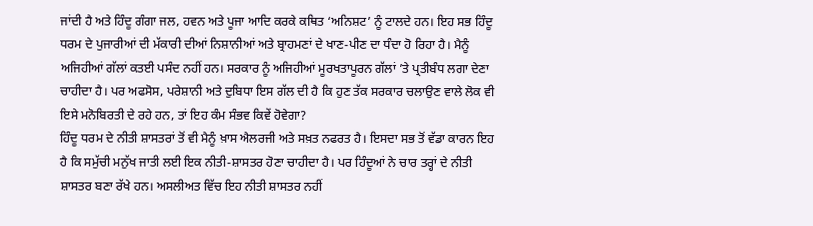ਜਾਂਦੀ ਹੈ ਅਤੇ ਹਿੰਦੂ ਗੰਗਾ ਜਲ, ਹਵਨ ਅਤੇ ਪੂਜਾ ਆਦਿ ਕਰਕੇ ਕਥਿਤ ‘ਅਨਿਸ਼ਟ’ ਨੂੰ ਟਾਲਦੇ ਹਨ। ਇਹ ਸਭ ਹਿੰਦੂ ਧਰਮ ਦੇ ਪੁਜਾਰੀਆਂ ਦੀ ਮੱਕਾਰੀ ਦੀਆਂ ਨਿਸ਼ਾਨੀਆਂ ਅਤੇ ਬ੍ਰਾਹਮਣਾਂ ਦੇ ਖਾਣ-ਪੀਣ ਦਾ ਧੰਦਾ ਹੋ ਰਿਹਾ ਹੈ। ਮੈਨੂੰ ਅਜਿਹੀਆਂ ਗੱਲਾਂ ਕਤਈ ਪਸੰਦ ਨਹੀਂ ਹਨ। ਸਰਕਾਰ ਨੂੰ ਅਜਿਹੀਆਂ ਮੂਰਖਤਾਪੂਰਨ ਗੱਲਾਂ ’ਤੇ ਪ੍ਰਤੀਬੰਧ ਲਗਾ ਦੇਣਾ ਚਾਹੀਦਾ ਹੈ। ਪਰ ਅਫਸੋਸ, ਪਰੇਸ਼ਾਨੀ ਅਤੇ ਦੁਬਿਧਾ ਇਸ ਗੱਲ ਦੀ ਹੈ ਕਿ ਹੁਣ ਤੱਕ ਸਰਕਾਰ ਚਲਾਉਣ ਵਾਲੇ ਲੋਕ ਵੀ ਇਸੇ ਮਨੋਬਿਰਤੀ ਦੇ ਰਹੇ ਹਨ, ਤਾਂ ਇਹ ਕੰਮ ਸੰਭਵ ਕਿਵੇਂ ਹੋਵੇਗਾ?
ਹਿੰਦੂ ਧਰਮ ਦੇ ਨੀਤੀ ਸ਼ਾਸਤਰਾਂ ਤੋਂ ਵੀ ਮੈਨੂੰ ਖ਼ਾਸ ਐਲਰਜੀ ਅਤੇ ਸਖ਼ਤ ਨਫਰਤ ਹੈ। ਇਸਦਾ ਸਭ ਤੋਂ ਵੱਡਾ ਕਾਰਨ ਇਹ ਹੈ ਕਿ ਸਮੁੱਚੀ ਮਨੁੱਖ ਜਾਤੀ ਲਈ ਇਕ ਨੀਤੀ-ਸ਼ਾਸਤਰ ਹੋਣਾ ਚਾਹੀਦਾ ਹੈ। ਪਰ ਹਿੰਦੂਆਂ ਨੇ ਚਾਰ ਤਰ੍ਹਾਂ ਦੇ ਨੀਤੀ ਸ਼ਾਸਤਰ ਬਣਾ ਰੱਖੇ ਹਨ। ਅਸਲੀਅਤ ਵਿੱਚ ਇਹ ਨੀਤੀ ਸ਼ਾਸਤਰ ਨਹੀਂ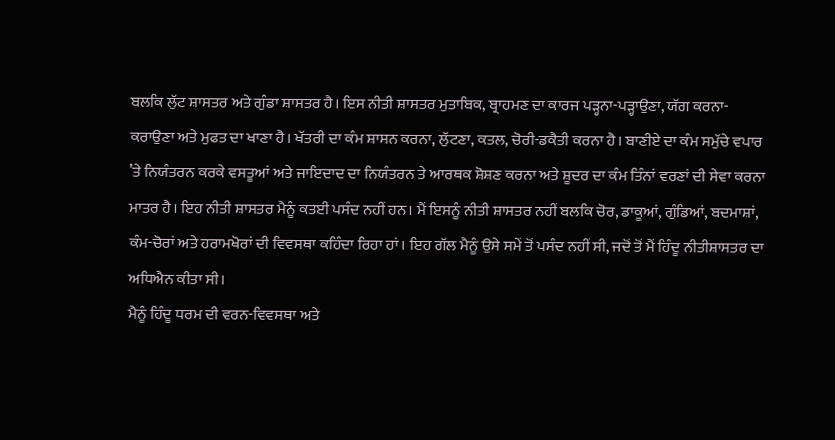ਬਲਕਿ ਲੁੱਟ ਸ਼ਾਸਤਰ ਅਤੇ ਗੁੰਡਾ ਸ਼ਾਸਤਰ ਹੈ। ਇਸ ਨੀਤੀ ਸ਼ਾਸਤਰ ਮੁਤਾਬਿਕ, ਬ੍ਰਾਹਮਣ ਦਾ ਕਾਰਜ ਪੜ੍ਹਨਾ-ਪੜ੍ਹਾਉਣਾ, ਯੱਗ ਕਰਨਾ-ਕਰਾਉਣਾ ਅਤੇ ਮੁਫਤ ਦਾ ਖਾਣਾ ਹੈ। ਖੱਤਰੀ ਦਾ ਕੰਮ ਸ਼ਾਸਨ ਕਰਨਾ, ਲੁੱਟਣਾ, ਕਤਲ, ਚੋਰੀ-ਡਕੈਤੀ ਕਰਨਾ ਹੈ। ਬਾਣੀਏ ਦਾ ਕੰਮ ਸਮੁੱਚੇ ਵਪਾਰ ’ਤੇ ਨਿਯੰਤਰਨ ਕਰਕੇ ਵਸਤੂਆਂ ਅਤੇ ਜਾਇਦਾਦ ਦਾ ਨਿਯੰਤਰਨ ਤੇ ਆਰਥਕ ਸ਼ੋਸ਼ਣ ਕਰਨਾ ਅਤੇ ਸ਼ੂਦਰ ਦਾ ਕੰਮ ਤਿੰਨਾਂ ਵਰਣਾਂ ਦੀ ਸੇਵਾ ਕਰਨਾ ਮਾਤਰ ਹੈ। ਇਹ ਨੀਤੀ ਸ਼ਾਸਤਰ ਮੈਨੂੰ ਕਤਈ ਪਸੰਦ ਨਹੀਂ ਹਨ। ਮੈਂ ਇਸਨੂੰ ਨੀਤੀ ਸ਼ਾਸਤਰ ਨਹੀਂ ਬਲਕਿ ਚੋਰ, ਡਾਕੂਆਂ, ਗੁੰਡਿਆਂ, ਬਦਮਾਸ਼ਾਂ, ਕੰਮ-ਚੋਰਾਂ ਅਤੇ ਹਰਾਮਖੋਰਾਂ ਦੀ ਵਿਵਸਥਾ ਕਹਿੰਦਾ ਰਿਹਾ ਹਾਂ। ਇਹ ਗੱਲ ਮੈਨੂੰ ਉਸੇ ਸਮੇਂ ਤੋਂ ਪਸੰਦ ਨਹੀਂ ਸੀ, ਜਦੋਂ ਤੋਂ ਮੈਂ ਹਿੰਦੂ ਨੀਤੀਸ਼ਾਸਤਰ ਦਾ ਅਧਿਐਨ ਕੀਤਾ ਸੀ।
ਮੈਨੂੰ ਹਿੰਦੂ ਧਰਮ ਦੀ ਵਰਨ-ਵਿਵਸਥਾ ਅਤੇ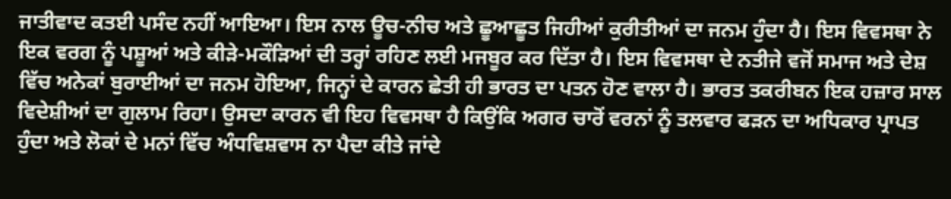ਜਾਤੀਵਾਦ ਕਤਈ ਪਸੰਦ ਨਹੀਂ ਆਇਆ। ਇਸ ਨਾਲ ਊਚ-ਨੀਚ ਅਤੇ ਛੂਆਛੂਤ ਜਿਹੀਆਂ ਕੁਰੀਤੀਆਂ ਦਾ ਜਨਮ ਹੁੰਦਾ ਹੈ। ਇਸ ਵਿਵਸਥਾ ਨੇ ਇਕ ਵਰਗ ਨੂੰ ਪਸ਼ੂਆਂ ਅਤੇ ਕੀੜੇ-ਮਕੌੜਿਆਂ ਦੀ ਤਰ੍ਹਾਂ ਰਹਿਣ ਲਈ ਮਜਬੂਰ ਕਰ ਦਿੱਤਾ ਹੈ। ਇਸ ਵਿਵਸਥਾ ਦੇ ਨਤੀਜੇ ਵਜੋਂ ਸਮਾਜ ਅਤੇ ਦੇਸ਼ ਵਿੱਚ ਅਨੇਕਾਂ ਬੁਰਾਈਆਂ ਦਾ ਜਨਮ ਹੋਇਆ, ਜਿਨ੍ਹਾਂ ਦੇ ਕਾਰਨ ਛੇਤੀ ਹੀ ਭਾਰਤ ਦਾ ਪਤਨ ਹੋਣ ਵਾਲਾ ਹੈ। ਭਾਰਤ ਤਕਰੀਬਨ ਇਕ ਹਜ਼ਾਰ ਸਾਲ ਵਿਦੇਸ਼ੀਆਂ ਦਾ ਗੁਲਾਮ ਰਿਹਾ। ਉਸਦਾ ਕਾਰਨ ਵੀ ਇਹ ਵਿਵਸਥਾ ਹੈ ਕਿਉਂਕਿ ਅਗਰ ਚਾਰੋਂ ਵਰਨਾਂ ਨੂੰ ਤਲਵਾਰ ਫੜਨ ਦਾ ਅਧਿਕਾਰ ਪ੍ਰਾਪਤ ਹੁੰਦਾ ਅਤੇ ਲੋਕਾਂ ਦੇ ਮਨਾਂ ਵਿੱਚ ਅੰਧਵਿਸ਼ਵਾਸ ਨਾ ਪੈਦਾ ਕੀਤੇ ਜਾਂਦੇ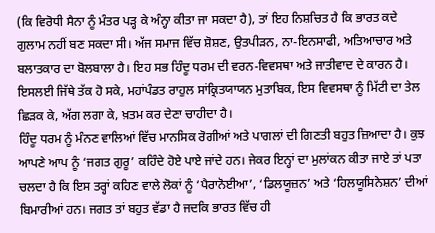(ਕਿ ਵਿਰੋਧੀ ਸੈਨਾ ਨੂੰ ਮੰਤਰ ਪੜ੍ਹ ਕੇ ਅੰਨ੍ਹਾ ਕੀਤਾ ਜਾ ਸਕਦਾ ਹੈ), ਤਾਂ ਇਹ ਨਿਸ਼ਚਿਤ ਹੈ ਕਿ ਭਾਰਤ ਕਦੇ ਗੁਲਾਮ ਨਹੀਂ ਬਣ ਸਕਦਾ ਸੀ। ਅੱਜ ਸਮਾਜ ਵਿੱਚ ਸ਼ੋਸ਼ਣ, ਉਤਪੀੜਨ, ਨਾ-ਇਨਸਾਫੀ, ਅਤਿਆਚਾਰ ਅਤੇ ਬਲਾਤਕਾਰ ਦਾ ਬੋਲਬਾਲਾ ਹੈ। ਇਹ ਸਭ ਹਿੰਦੂ ਧਰਮ ਦੀ ਵਰਨ-ਵਿਵਸਥਾ ਅਤੇ ਜਾਤੀਵਾਦ ਦੇ ਕਾਰਨ ਹੈ। ਇਸਲਈ ਜਿੱਥੇ ਤੱਕ ਹੋ ਸਕੇ, ਮਹਾਂਪੰਡਤ ਰਾਹੁਲ ਸਾਂਕ੍ਰਿਤਯਾਯਨ ਮੁਤਾਬਿਕ, ਇਸ ਵਿਵਸਥਾ ਨੂੰ ਮਿੱਟੀ ਦਾ ਤੇਲ ਛਿੜਕ ਕੇ, ਅੱਗ ਲਗਾ ਕੇ, ਖ਼ਤਮ ਕਰ ਦੇਣਾ ਚਾਹੀਦਾ ਹੈ।
ਹਿੰਦੂ ਧਰਮ ਨੂੰ ਮੰਨਣ ਵਾਲਿਆਂ ਵਿੱਚ ਮਾਨਸਿਕ ਰੋਗੀਆਂ ਅਤੇ ਪਾਗਲਾਂ ਦੀ ਗਿਣਤੀ ਬਹੁਤ ਜ਼ਿਆਦਾ ਹੈ। ਕੁਝ ਆਪਣੇ ਆਪ ਨੂੰ ‘ਜਗਤ ਗੁਰੂ’ ਕਹਿੰਦੇ ਹੋਏ ਪਾਏ ਜਾਂਦੇ ਹਨ। ਜੇਕਰ ਇਨ੍ਹਾਂ ਦਾ ਮੁਲਾਂਕਨ ਕੀਤਾ ਜਾਏ ਤਾਂ ਪਤਾ ਚਲਦਾ ਹੈ ਕਿ ਇਸ ਤਰ੍ਹਾਂ ਕਹਿਣ ਵਾਲੇ ਲੋਕਾਂ ਨੂੰ ‘ਪੈਰਾਨੋਈਆ’, ‘ਡਿਲਯੂਜ਼ਨ’ ਅਤੇ ‘ਹਿਲਯੂਸਿਨੇਸ਼ਨ’ ਦੀਆਂ ਬਿਮਾਰੀਆਂ ਹਨ। ਜਗਤ ਤਾਂ ਬਹੁਤ ਵੱਡਾ ਹੈ ਜਦਕਿ ਭਾਰਤ ਵਿੱਚ ਹੀ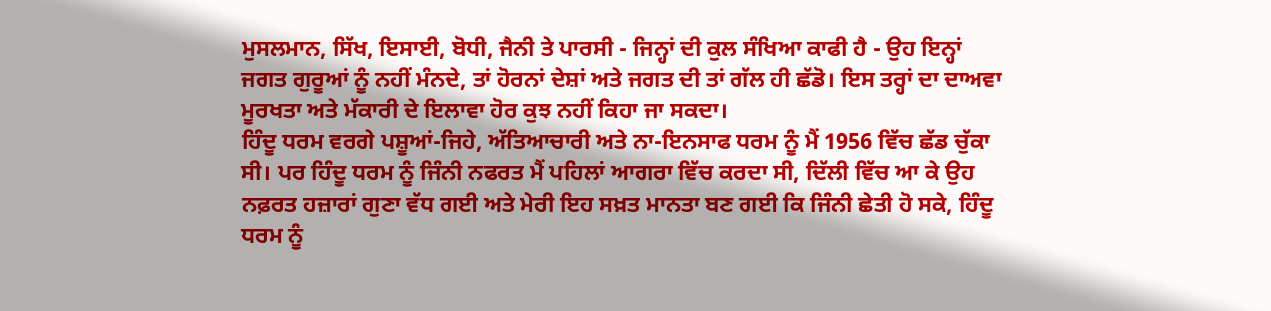ਮੁਸਲਮਾਨ, ਸਿੱਖ, ਇਸਾਈ, ਬੋਧੀ, ਜੈਨੀ ਤੇ ਪਾਰਸੀ - ਜਿਨ੍ਹਾਂ ਦੀ ਕੁਲ ਸੰਖਿਆ ਕਾਫੀ ਹੈ - ਉਹ ਇਨ੍ਹਾਂ ਜਗਤ ਗੁਰੂਆਂ ਨੂੰ ਨਹੀਂ ਮੰਨਦੇ, ਤਾਂ ਹੋਰਨਾਂ ਦੇਸ਼ਾਂ ਅਤੇ ਜਗਤ ਦੀ ਤਾਂ ਗੱਲ ਹੀ ਛੱਡੋ। ਇਸ ਤਰ੍ਹਾਂ ਦਾ ਦਾਅਵਾ ਮੂਰਖਤਾ ਅਤੇ ਮੱਕਾਰੀ ਦੇ ਇਲਾਵਾ ਹੋਰ ਕੁਝ ਨਹੀਂ ਕਿਹਾ ਜਾ ਸਕਦਾ।
ਹਿੰਦੂ ਧਰਮ ਵਰਗੇ ਪਸ਼ੂਆਂ-ਜਿਹੇ, ਅੱਤਿਆਚਾਰੀ ਅਤੇ ਨਾ-ਇਨਸਾਫ ਧਰਮ ਨੂੰ ਮੈਂ 1956 ਵਿੱਚ ਛੱਡ ਚੁੱਕਾ ਸੀ। ਪਰ ਹਿੰਦੂ ਧਰਮ ਨੂੰ ਜਿੰਨੀ ਨਫਰਤ ਮੈਂ ਪਹਿਲਾਂ ਆਗਰਾ ਵਿੱਚ ਕਰਦਾ ਸੀ, ਦਿੱਲੀ ਵਿੱਚ ਆ ਕੇ ਉਹ ਨਫ਼ਰਤ ਹਜ਼ਾਰਾਂ ਗੁਣਾ ਵੱਧ ਗਈ ਅਤੇ ਮੇਰੀ ਇਹ ਸਖ਼ਤ ਮਾਨਤਾ ਬਣ ਗਈ ਕਿ ਜਿੰਨੀ ਛੇਤੀ ਹੋ ਸਕੇ, ਹਿੰਦੂ ਧਰਮ ਨੂੰ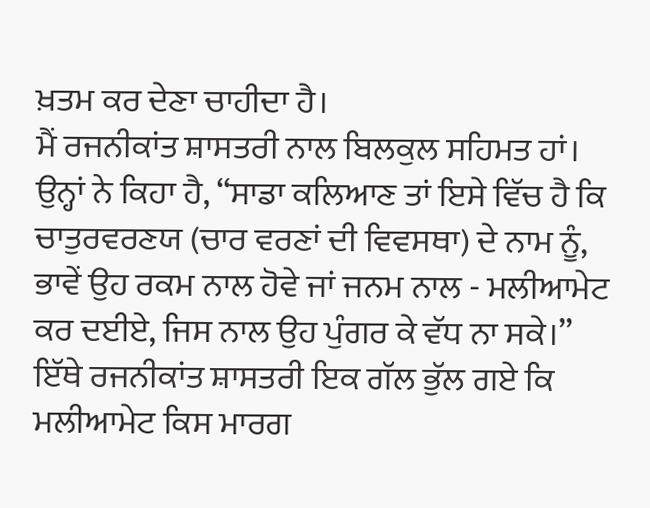ਖ਼ਤਮ ਕਰ ਦੇਣਾ ਚਾਹੀਦਾ ਹੈ।
ਮੈਂ ਰਜਨੀਕਾਂਤ ਸ਼ਾਸਤਰੀ ਨਾਲ ਬਿਲਕੁਲ ਸਹਿਮਤ ਹਾਂ। ਉਨ੍ਹਾਂ ਨੇ ਕਿਹਾ ਹੈ, ‘‘ਸਾਡਾ ਕਲਿਆਣ ਤਾਂ ਇਸੇ ਵਿੱਚ ਹੈ ਕਿ ਚਾਤੁਰਵਰਣਯ (ਚਾਰ ਵਰਣਾਂ ਦੀ ਵਿਵਸਥਾ) ਦੇ ਨਾਮ ਨੂੰ, ਭਾਵੇਂ ਉਹ ਰਕਮ ਨਾਲ ਹੋਵੇ ਜਾਂ ਜਨਮ ਨਾਲ - ਮਲੀਆਮੇਟ ਕਰ ਦਈਏ, ਜਿਸ ਨਾਲ ਉਹ ਪੁੰਗਰ ਕੇ ਵੱਧ ਨਾ ਸਕੇ।’’ ਇੱਥੇ ਰਜਨੀਕਾਂਤ ਸ਼ਾਸਤਰੀ ਇਕ ਗੱਲ ਭੁੱਲ ਗਏ ਕਿ ਮਲੀਆਮੇਟ ਕਿਸ ਮਾਰਗ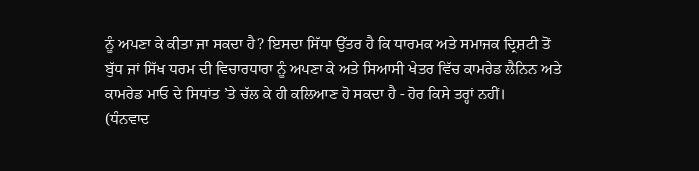ਨੂੰ ਅਪਣਾ ਕੇ ਕੀਤਾ ਜਾ ਸਕਦਾ ਹੈ? ਇਸਦਾ ਸਿੱਧਾ ਉੱਤਰ ਹੈ ਕਿ ਧਾਰਮਕ ਅਤੇ ਸਮਾਜਕ ਦ੍ਰਿਸ਼ਟੀ ਤੋਂ ਬੁੱਧ ਜਾਂ ਸਿੱਖ ਧਰਮ ਦੀ ਵਿਚਾਰਧਾਰਾ ਨੂੰ ਅਪਣਾ ਕੇ ਅਤੇ ਸਿਆਸੀ ਖੇਤਰ ਵਿੱਚ ਕਾਮਰੇਡ ਲੈਨਿਨ ਅਤੇ ਕਾਮਰੇਡ ਮਾਓ ਦੇ ਸਿਧਾਂਤ ’ਤੇ ਚੱਲ ਕੇ ਹੀ ਕਲਿਆਣ ਹੋ ਸਕਦਾ ਹੈ - ਹੋਰ ਕਿਸੇ ਤਰ੍ਹਾਂ ਨਹੀਂ।
(ਧੰਨਵਾਦ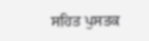ਸਹਿਤ ਪੁਸਤਕ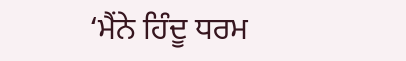‘ਮੈਂਨੇ ਹਿੰਦੂ ਧਰਮ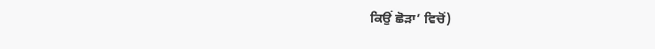ਕਿਉਂ ਛੋੜਾ’ ਵਿਚੋਂ)